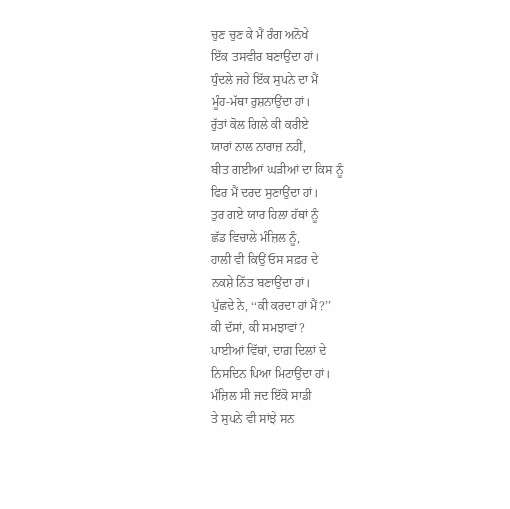ਚੁਣ ਚੁਣ ਕੇ ਮੈਂ ਰੰਗ ਅਨੋਖੇ
ਇੱਕ ਤਸਵੀਰ ਬਣਾਉਂਦਾ ਹਾਂ।
ਧੁੰਦਲੇ ਜਹੇ ਇੱਕ ਸੁਪਨੇ ਦਾ ਮੈਂ
ਮੂੰਹ-ਮੱਥਾ ਰੁਸ਼ਨਾਉਂਦਾ ਹਾਂ।
ਰੁੱਤਾਂ ਕੋਲ ਗਿਲੇ ਕੀ ਕਰੀਏ
ਯਾਰਾਂ ਨਾਲ ਨਾਰਾਜ਼ ਨਹੀਂ,
ਬੀਤ ਗਈਆਂ ਘੜੀਆਂ ਦਾ ਕਿਸ ਨੂੰ
ਫਿਰ ਮੈਂ ਦਰਦ ਸੁਣਾਉਂਦਾ ਹਾਂ।
ਤੁਰ ਗਏ ਯਾਰ ਹਿਲਾ ਹੱਥਾਂ ਨੂੰ
ਛੱਡ ਵਿਚਾਲੇ ਮੰਜ਼ਿਲ ਨੂੰ,
ਹਾਲੀ ਵੀ ਕਿਉਂ ਓਸ ਸਫ਼ਰ ਦੇ
ਨਕਸ਼ੇ ਨਿੱਤ ਬਣਾਉਂਦਾ ਹਾਂ।
ਪੁੱਛਦੇ ਨੇ, ‘‘ਕੀ ਕਰਦਾ ਹਾਂ ਮੈਂ?’’
ਕੀ ਦੱਸਾਂ, ਕੀ ਸਮਝਾਵਾਂ?
ਪਾਈਆਂ ਵਿੱਥਾਂ, ਦਾਗ਼ ਦਿਲਾਂ ਦੇ
ਨਿਸਦਿਨ ਪਿਆ ਮਿਟਾਉਂਦਾ ਹਾਂ।
ਮੰਜ਼ਿਲ ਸੀ ਜਦ ਇੱਕੋ ਸਾਡੀ
ਤੇ ਸੁਪਨੇ ਵੀ ਸਾਂਝੇ ਸਨ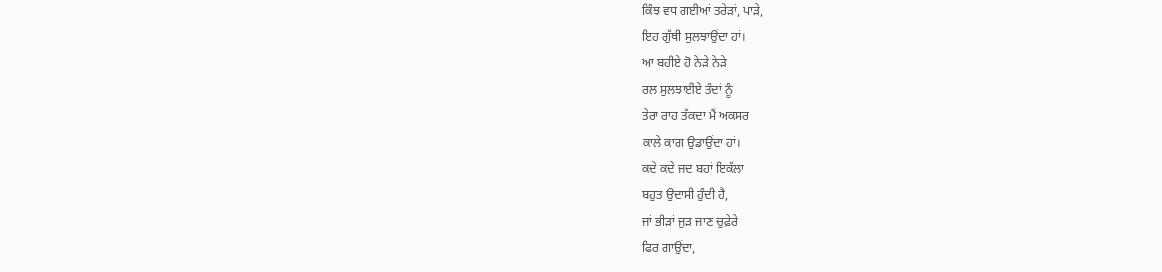ਕਿੰਝ ਵਧ ਗਈਆਂ ਤਰੇੜਾਂ, ਪਾੜੇ,
ਇਹ ਗੁੱਥੀ ਸੁਲਝਾਉਂਦਾ ਹਾਂ।
ਆ ਬਹੀਏ ਹੋ ਨੇੜੇ ਨੇੜੇ
ਰਲ ਸੁਲਝਾਈਏ ਤੰਦਾਂ ਨੂੰ
ਤੇਰਾ ਰਾਹ ਤੱਕਦਾ ਮੈਂ ਅਕਸਰ
ਕਾਲੇ ਕਾਗ ਉਡਾਉਂਦਾ ਹਾਂ।
ਕਦੇ ਕਦੇ ਜਦ ਬਹਾਂ ਇਕੱਲਾ
ਬਹੁਤ ਉਦਾਸੀ ਹੁੰਦੀ ਹੈ,
ਜਾਂ ਭੀੜਾਂ ਜੁੜ ਜਾਣ ਚੁਫ਼ੇਰੇ
ਫਿਰ ਗਾਉਂਦਾ,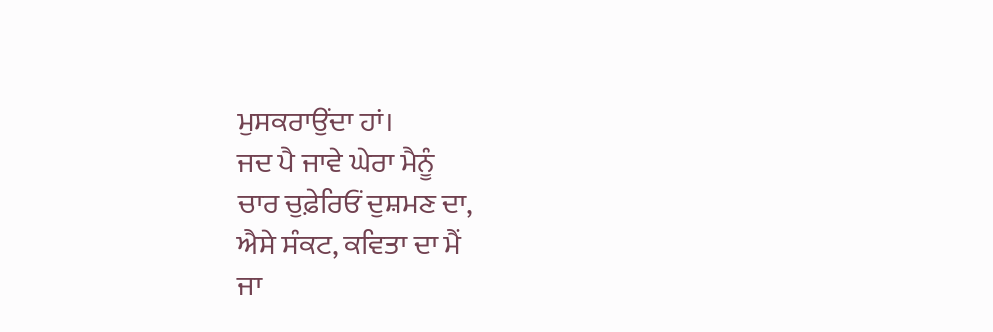ਮੁਸਕਰਾਉਂਦਾ ਹਾਂ।
ਜਦ ਪੈ ਜਾਵੇ ਘੇਰਾ ਮੈਨੂੰ
ਚਾਰ ਚੁਫ਼ੇਰਿਓਂ ਦੁਸ਼ਮਣ ਦਾ,
ਐਸੇ ਸੰਕਟ, ਕਵਿਤਾ ਦਾ ਮੈਂ
ਜਾ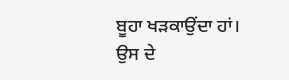ਬੂਹਾ ਖੜਕਾਉਂਦਾ ਹਾਂ।
ਉਸ ਦੇ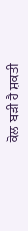ਕੋਲ ਬੜੀ ਹੈ ਸ਼ਕਤੀ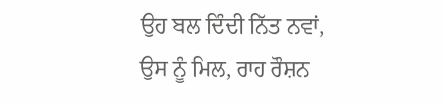ਉਹ ਬਲ ਦਿੰਦੀ ਨਿੱਤ ਨਵਾਂ,
ਉਸ ਨੂੰ ਮਿਲ, ਰਾਹ ਰੌਸ਼ਨ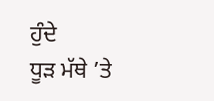ਹੁੰਦੇ
ਧੂੜ ਮੱਥੇ ’ਤੇ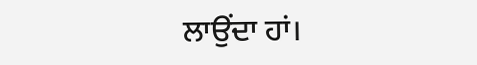ਲਾਉਂਦਾ ਹਾਂ।